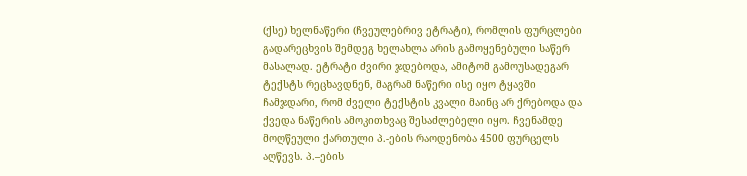(ქსე) ხელნაწერი (ჩვეულებრივ ეტრატი), რომლის ფურცლები გადარეცხვის შემდეგ ხელახლა არის გამოყენებული საწერ მასალად. ეტრატი ძვირი ჯდებოდა, ამიტომ გამოუსადეგარ ტექსტს რეცხავდნენ, მაგრამ ნაწერი ისე იყო ტყავში ჩამჯდარი, რომ ძველი ტექსტის კვალი მაინც არ ქრებოდა და ქვედა ნაწერის ამოკითხვაც შესაძლებელი იყო. ჩვენამდე მოღწეული ქართული პ.-ების რაოდენობა 4500 ფურცელს აღწევს. პ.–ების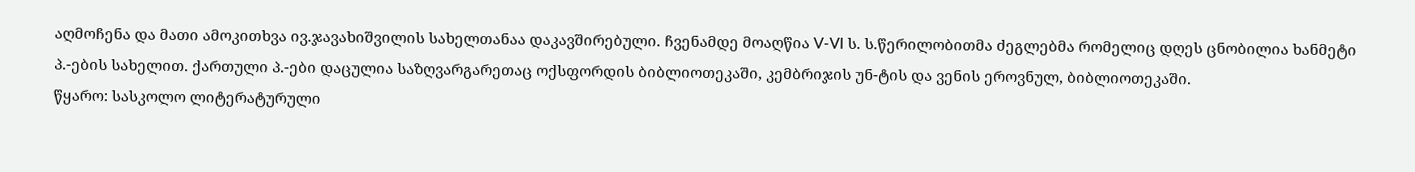აღმოჩენა და მათი ამოკითხვა ივ.ჯავახიშვილის სახელთანაა დაკავშირებული. ჩვენამდე მოაღწია V-VI ს. ს.წერილობითმა ძეგლებმა რომელიც დღეს ცნობილია ხანმეტი პ.-ების სახელით. ქართული პ.-ები დაცულია საზღვარგარეთაც ოქსფორდის ბიბლიოთეკაში, კემბრიჯის უნ-ტის და ვენის ეროვნულ, ბიბლიოთეკაში.
წყარო: სასკოლო ლიტერატურული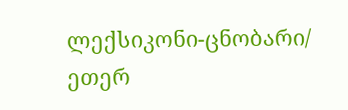ლექსიკონი-ცნობარი/ ეთერ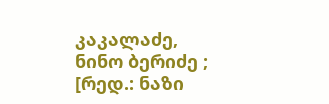კაკალაძე, ნინო ბერიძე ; [რედ.: ნაზი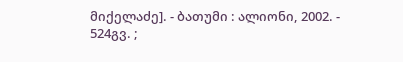მიქელაძე]. - ბათუმი : ალიონი, 2002. - 524გვ. ;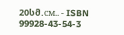20სმ.см.. - ISBN 99928-43-54-3